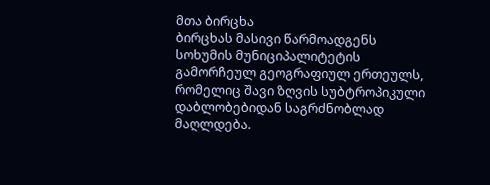მთა ბირცხა
ბირცხას მასივი წარმოადგენს სოხუმის მუნიციპალიტეტის გამორჩეულ გეოგრაფიულ ერთეულს, რომელიც შავი ზღვის სუბტროპიკული დაბლობებიდან საგრძნობლად მაღლდება.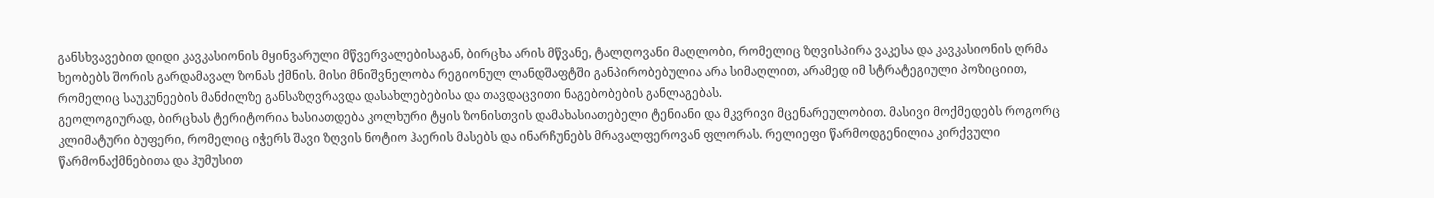განსხვავებით დიდი კავკასიონის მყინვარული მწვერვალებისაგან, ბირცხა არის მწვანე, ტალღოვანი მაღლობი, რომელიც ზღვისპირა ვაკესა და კავკასიონის ღრმა ხეობებს შორის გარდამავალ ზონას ქმნის. მისი მნიშვნელობა რეგიონულ ლანდშაფტში განპირობებულია არა სიმაღლით, არამედ იმ სტრატეგიული პოზიციით, რომელიც საუკუნეების მანძილზე განსაზღვრავდა დასახლებებისა და თავდაცვითი ნაგებობების განლაგებას.
გეოლოგიურად, ბირცხას ტერიტორია ხასიათდება კოლხური ტყის ზონისთვის დამახასიათებელი ტენიანი და მკვრივი მცენარეულობით. მასივი მოქმედებს როგორც კლიმატური ბუფერი, რომელიც იჭერს შავი ზღვის ნოტიო ჰაერის მასებს და ინარჩუნებს მრავალფეროვან ფლორას. რელიეფი წარმოდგენილია კირქვული წარმონაქმნებითა და ჰუმუსით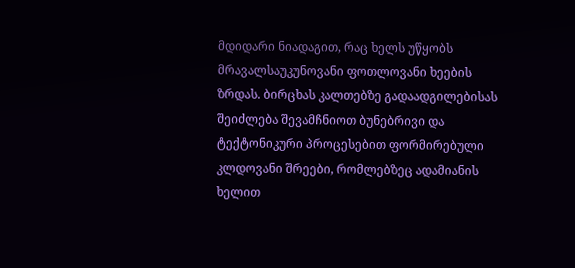მდიდარი ნიადაგით, რაც ხელს უწყობს მრავალსაუკუნოვანი ფოთლოვანი ხეების ზრდას. ბირცხას კალთებზე გადაადგილებისას შეიძლება შევამჩნიოთ ბუნებრივი და ტექტონიკური პროცესებით ფორმირებული კლდოვანი შრეები, რომლებზეც ადამიანის ხელით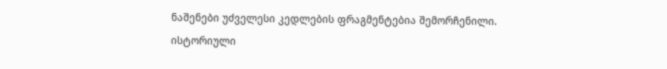ნაშენები უძველესი კედლების ფრაგმენტებია შემორჩენილი.
ისტორიული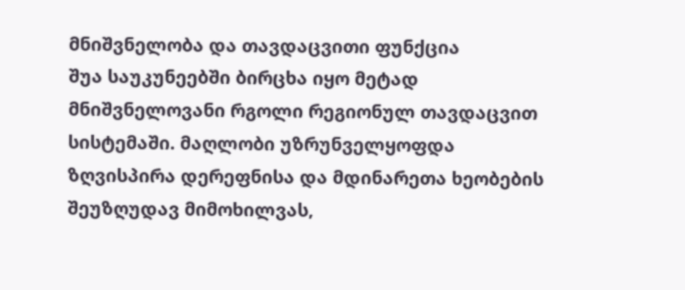მნიშვნელობა და თავდაცვითი ფუნქცია
შუა საუკუნეებში ბირცხა იყო მეტად მნიშვნელოვანი რგოლი რეგიონულ თავდაცვით სისტემაში. მაღლობი უზრუნველყოფდა ზღვისპირა დერეფნისა და მდინარეთა ხეობების შეუზღუდავ მიმოხილვას,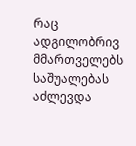რაც ადგილობრივ მმართველებს საშუალებას აძლევდა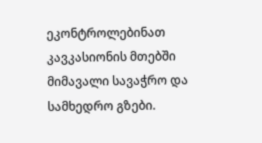ეკონტროლებინათ კავკასიონის მთებში მიმავალი სავაჭრო და სამხედრო გზები.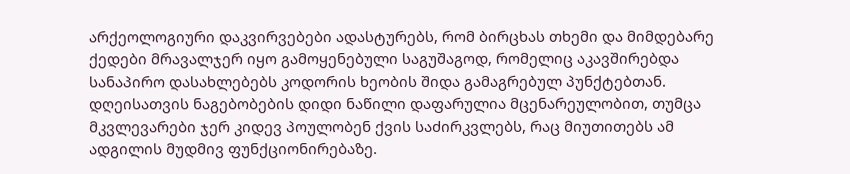არქეოლოგიური დაკვირვებები ადასტურებს, რომ ბირცხას თხემი და მიმდებარე ქედები მრავალჯერ იყო გამოყენებული საგუშაგოდ, რომელიც აკავშირებდა სანაპირო დასახლებებს კოდორის ხეობის შიდა გამაგრებულ პუნქტებთან.
დღეისათვის ნაგებობების დიდი ნაწილი დაფარულია მცენარეულობით, თუმცა მკვლევარები ჯერ კიდევ პოულობენ ქვის საძირკვლებს, რაც მიუთითებს ამ ადგილის მუდმივ ფუნქციონირებაზე.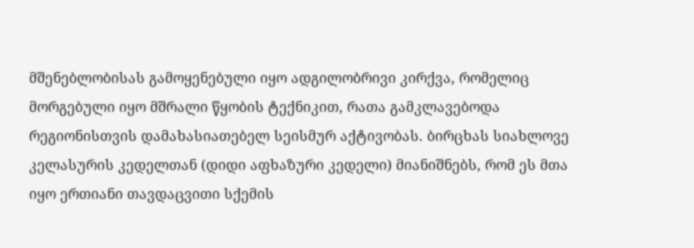მშენებლობისას გამოყენებული იყო ადგილობრივი კირქვა, რომელიც მორგებული იყო მშრალი წყობის ტექნიკით, რათა გამკლავებოდა რეგიონისთვის დამახასიათებელ სეისმურ აქტივობას. ბირცხას სიახლოვე კელასურის კედელთან (დიდი აფხაზური კედელი) მიანიშნებს, რომ ეს მთა იყო ერთიანი თავდაცვითი სქემის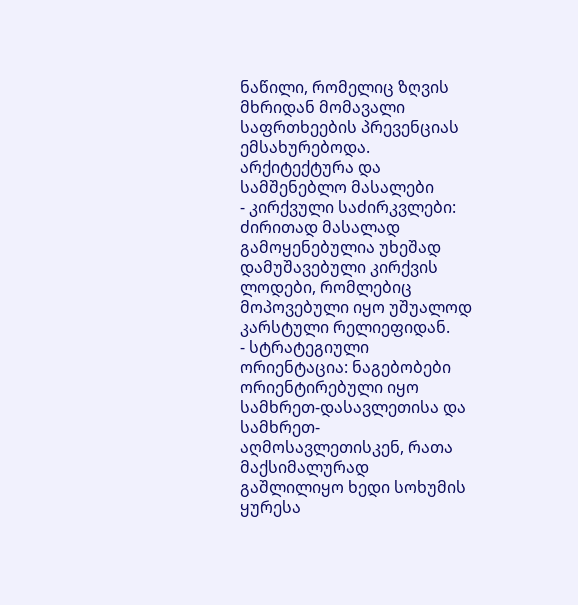ნაწილი, რომელიც ზღვის მხრიდან მომავალი საფრთხეების პრევენციას ემსახურებოდა.
არქიტექტურა და სამშენებლო მასალები
- კირქვული საძირკვლები: ძირითად მასალად გამოყენებულია უხეშად დამუშავებული კირქვის ლოდები, რომლებიც მოპოვებული იყო უშუალოდ კარსტული რელიეფიდან.
- სტრატეგიული ორიენტაცია: ნაგებობები ორიენტირებული იყო სამხრეთ-დასავლეთისა და სამხრეთ-აღმოსავლეთისკენ, რათა მაქსიმალურად გაშლილიყო ხედი სოხუმის ყურესა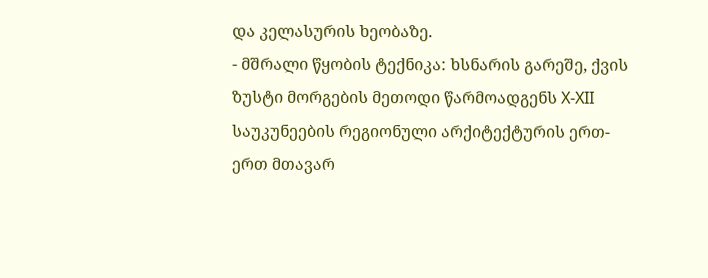და კელასურის ხეობაზე.
- მშრალი წყობის ტექნიკა: ხსნარის გარეშე, ქვის ზუსტი მორგების მეთოდი წარმოადგენს X-XII საუკუნეების რეგიონული არქიტექტურის ერთ-ერთ მთავარ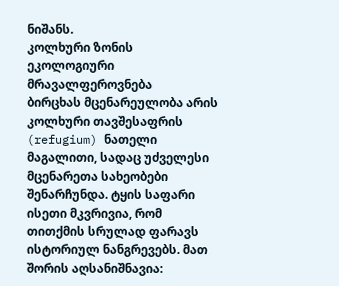ნიშანს.
კოლხური ზონის ეკოლოგიური მრავალფეროვნება
ბირცხას მცენარეულობა არის კოლხური თავშესაფრის (refugium) ნათელი მაგალითი, სადაც უძველესი მცენარეთა სახეობები შენარჩუნდა. ტყის საფარი ისეთი მკვრივია, რომ თითქმის სრულად ფარავს ისტორიულ ნანგრევებს. მათ შორის აღსანიშნავია: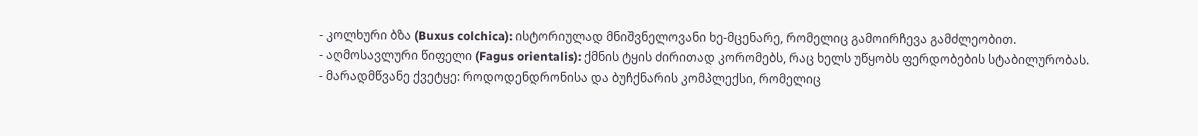- კოლხური ბზა (Buxus colchica): ისტორიულად მნიშვნელოვანი ხე-მცენარე, რომელიც გამოირჩევა გამძლეობით.
- აღმოსავლური წიფელი (Fagus orientalis): ქმნის ტყის ძირითად კორომებს, რაც ხელს უწყობს ფერდობების სტაბილურობას.
- მარადმწვანე ქვეტყე: როდოდენდრონისა და ბუჩქნარის კომპლექსი, რომელიც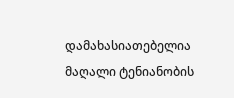დამახასიათებელია მაღალი ტენიანობის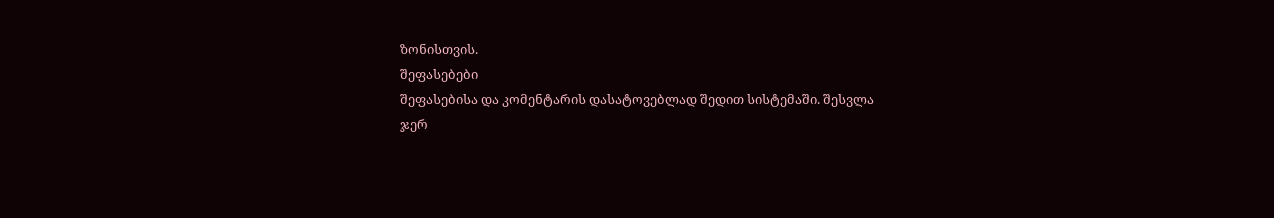ზონისთვის.
შეფასებები
შეფასებისა და კომენტარის დასატოვებლად შედით სისტემაში. შესვლა
ჯერ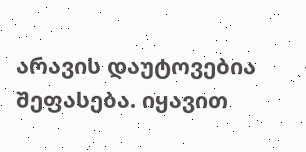არავის დაუტოვებია შეფასება. იყავით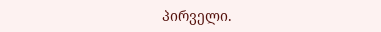პირველი.